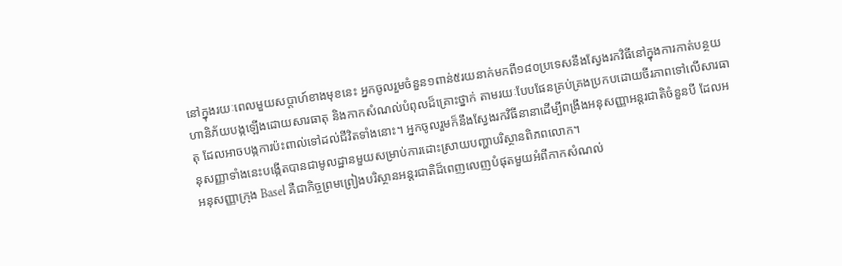នៅក្នុងរយៈពេលមួយសប្តាហ៍ខាងមុខនេះ អ្នកចូលរួមចំនួន១ពាន់៥រយនាក់មកពី១៨០ប្រទេសនឹងស្វែងរកវិធីនៅក្នុងការកាត់បន្ថយហានិភ័យបង្កឡើងដោយសារធាតុ និងកាកសំណល់បំពុលដ៏គ្រោះថ្នាក់ តាមរយៈបែបផែនគ្រប់គ្រងប្រកបដោយចីរភាពទៅលើសារធាតុ ដែលអាចបង្កការប៉ះពាល់ទៅដល់ជីវិតទាំងនោះ។ អ្នកចូលរួមក៏នឹងស្វែងរកវិធីនានាដើម្បីពង្រឹងអនុសញ្ញាអន្តរជាតិចំនួនបី ដែលអនុសញ្ញាទាំងនេះបង្កើតបានជាមូលដ្ឋានមួយសម្រាប់ការដោះស្រាយបញ្ហាបរិស្ថានពិភពលោក។
អនុសញ្ញាក្រុង Basel គឺជាកិច្ចព្រមព្រៀងបរិស្ថានអន្តរជាតិដ៏ពេញលេញបំផុតមួយអំពីកាកសំណល់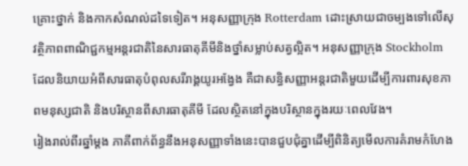គ្រោះថ្នាក់ និងកាកសំណល់ដទៃទៀត។ អនុសញ្ញាក្រុង Rotterdam ដោះស្រាយជាចម្បងទៅលើសុវត្ថិភាពពាណិជ្ជកម្មអន្តរជាតិនៃសារធាតុគីមីនិងថ្នាំសម្លាប់សត្វល្អិត។ អនុសញ្ញាក្រុង Stockholm ដែលនិយាយអំពីសារធាតុបំពុលសរីរាង្គយូរអង្វែង គឺជាសន្ធិសញ្ញាអន្តរជាតិមួយដើម្បីការពារសុខភាពមនុស្សជាតិ និងបរិស្ថានពីសារធាតុគីមី ដែលស្ថិតនៅក្នុងបរិស្ថានក្នុងរយៈពេលវែង។
រៀងរាល់ពីរឆ្នាំម្តង ភាគីពាក់ព័ន្ធនឹងអនុសញ្ញាទាំងនេះបានជួបជុំគ្នាដើម្បីពិនិត្យមើលការគំរាមកំហែង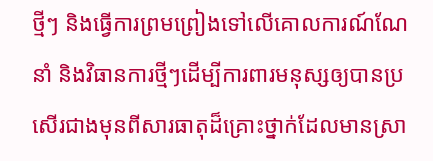ថ្មីៗ និងធ្វើការព្រមព្រៀងទៅលើគោលការណ៍ណែនាំ និងវិធានការថ្មីៗដើម្បីការពារមនុស្សឲ្យបានប្រសើរជាងមុនពីសារធាតុដ៏គ្រោះថ្នាក់ដែលមានស្រា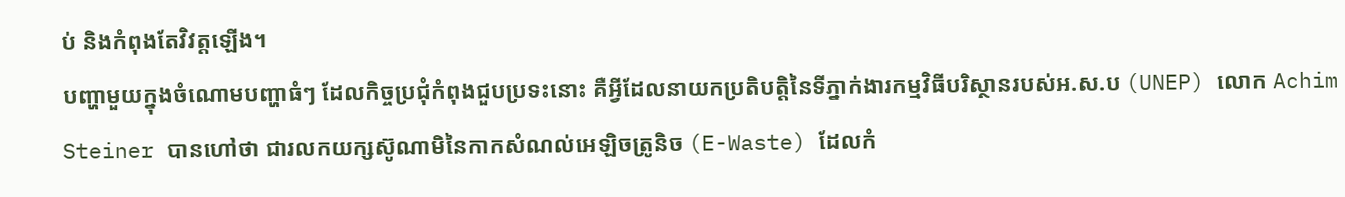ប់ និងកំពុងតែវិវត្តឡើង។
បញ្ហាមួយក្នុងចំណោមបញ្ហាធំៗ ដែលកិច្ចប្រជុំកំពុងជួបប្រទះនោះ គឺអ្វីដែលនាយកប្រតិបត្តិនៃទីភ្នាក់ងារកម្មវិធីបរិស្ថានរបស់អ.ស.ប (UNEP) លោក Achim Steiner បានហៅថា ជារលកយក្សស៊ូណាមិនៃកាកសំណល់អេឡិចត្រូនិច (E-Waste) ដែលកំ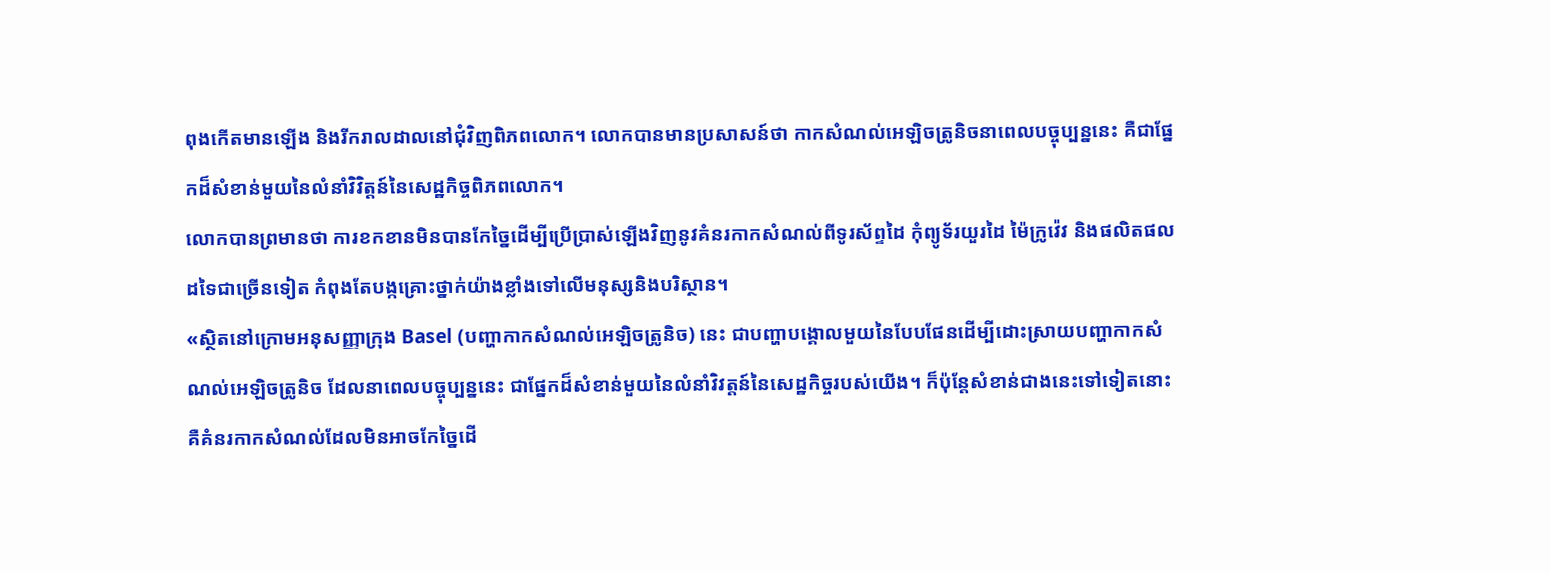ពុងកើតមានឡើង និងរីករាលដាលនៅជុំវិញពិភពលោក។ លោកបានមានប្រសាសន៍ថា កាកសំណល់អេឡិចត្រូនិចនាពេលបច្ចុប្បន្ននេះ គឺជាផ្នែកដ៏សំខាន់មួយនៃលំនាំវិវិត្តន៍នៃសេដ្ឋកិច្ចពិភពលោក។
លោកបានព្រមានថា ការខកខានមិនបានកែច្នៃដើម្បីប្រើប្រាស់ឡើងវិញនូវគំនរកាកសំណល់ពីទូរស័ព្ទដៃ កុំព្យូទ័រយួរដៃ ម៉ៃក្រូវ៉េវ និងផលិតផលដទៃជាច្រើនទៀត កំពុងតែបង្កគ្រោះថ្នាក់យ៉ាងខ្លាំងទៅលើមនុស្សនិងបរិស្ថាន។
«ស្ថិតនៅក្រោមអនុសញ្ញាក្រុង Basel (បញ្ហាកាកសំណល់អេឡិចត្រូនិច) នេះ ជាបញ្ហាបង្គោលមួយនៃបែបផែនដើម្បីដោះស្រាយបញ្ហាកាកសំណល់អេឡិចត្រូនិច ដែលនាពេលបច្ចុប្បន្ននេះ ជាផ្នែកដ៏សំខាន់មួយនៃលំនាំវិវត្តន៍នៃសេដ្ឋកិច្ចរបស់យើង។ ក៏ប៉ុន្តែសំខាន់ជាងនេះទៅទៀតនោះ គឺគំនរកាកសំណល់ដែលមិនអាចកែច្នៃដើ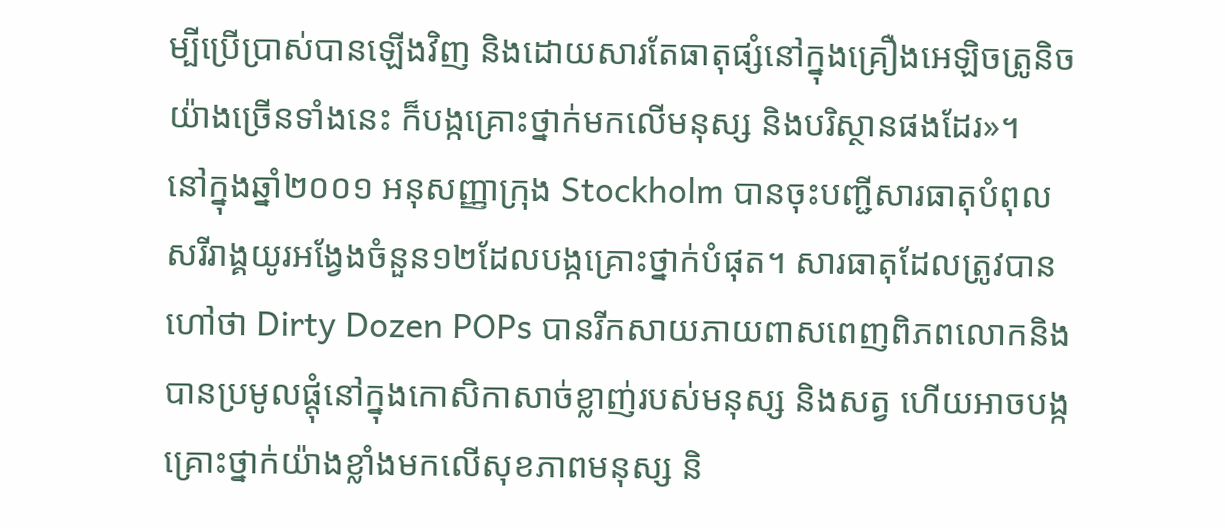ម្បីប្រើប្រាស់បានឡើងវិញ និងដោយសារតែធាតុផ្សំនៅក្នុងគ្រឿងអេឡិចត្រូនិចយ៉ាងច្រើនទាំងនេះ ក៏បង្កគ្រោះថ្នាក់មកលើមនុស្ស និងបរិស្ថានផងដែរ»។
នៅក្នុងឆ្នាំ២០០១ អនុសញ្ញាក្រុង Stockholm បានចុះបញ្ជីសារធាតុបំពុលសរីរាង្គយូរអង្វែងចំនួន១២ដែលបង្កគ្រោះថ្នាក់បំផុត។ សារធាតុដែលត្រូវបានហៅថា Dirty Dozen POPs បានរីកសាយភាយពាសពេញពិភពលោកនិងបានប្រមូលផ្តុំនៅក្នុងកោសិកាសាច់ខ្លាញ់របស់មនុស្ស និងសត្វ ហើយអាចបង្កគ្រោះថ្នាក់យ៉ាងខ្លាំងមកលើសុខភាពមនុស្ស និ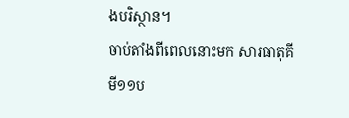ងបរិស្ថាន។
ចាប់តាំងពីពេលនោះមក សារធាតុគីមី១១ប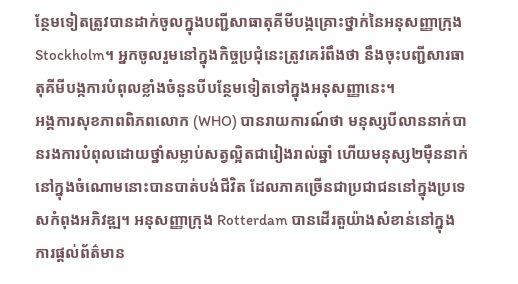ន្ថែមទៀតត្រូវបានដាក់ចូលក្នុងបញ្ជីសាធាតុគីមីបង្កគ្រោះថ្នាក់នៃអនុសញ្ញាក្រុង Stockholm។ អ្នកចូលរួមនៅក្នុងកិច្ចប្រជុំនេះត្រូវគេរំពឹងថា នឹងចុះបញ្ជីសារធាតុគីមីបង្កការបំពុលខ្លាំងចំនួនបីបន្ថែមទៀតទៅក្នុងអនុសញ្ញានេះ។
អង្គការសុខភាពពិភពលោក (WHO) បានរាយការណ៍ថា មនុស្សបីលាននាក់បានរងការបំពុលដោយថ្នាំសម្លាប់សត្វល្អិតជារៀងរាល់ឆ្នាំ ហើយមនុស្ស២ម៉ឺននាក់នៅក្នុងចំណោមនោះបានបាត់បង់ជីវិត ដែលភាគច្រើនជាប្រជាជននៅក្នុងប្រទេសកំពុងអភិវឌ្ឍ។ អនុសញ្ញាក្រុង Rotterdam បានដើរតួយ៉ាងសំខាន់នៅក្នុងការផ្តល់ព័ត៌មាន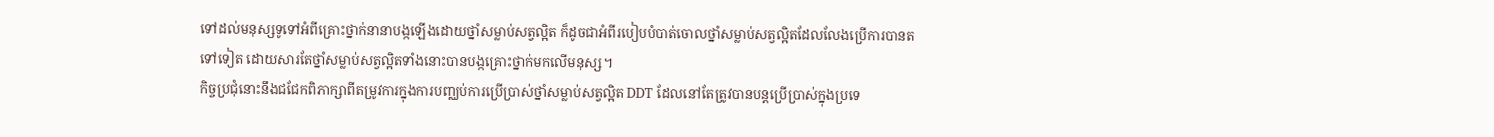ទៅដល់មនុស្សទូទៅអំពីគ្រោះថ្នាក់នានាបង្កឡើងដោយថ្នាំសម្លាប់សត្វល្អិត ក៏ដូចជាអំពីរបៀបបំបាត់ចោលថ្នាំសម្លាប់សត្វល្អិតដែលលែងប្រើការបានតទៅទៀត ដោយសារតែថ្នាំសម្លាប់សត្វល្អិតទាំងនោះបានបង្កគ្រោះថ្នាក់មកលើមនុស្ស។
កិច្ចប្រជុំនោះនឹងជជែកពិភាក្សាពីតម្រូវការក្នុងការបញ្ឈប់ការប្រើប្រាស់ថ្នាំសម្លាប់សត្វល្អិត DDT ដែលនៅតែត្រូវបានបន្តប្រើប្រាស់ក្នុងប្រទេ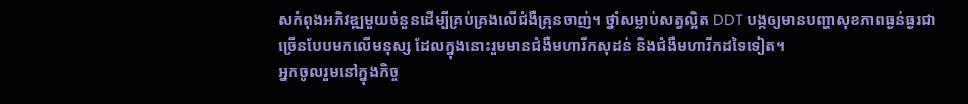សកំពុងអភិវឌ្ឍមួយចំនួនដើម្បីគ្រប់គ្រងលើជំងឺគ្រុនចាញ់។ ថ្នាំសម្លាប់សត្វល្អិត DDT បង្កឲ្យមានបញ្ហាសុខភាពធ្ងន់ធ្ងរជាច្រើនបែបមកលើមនុស្ស ដែលក្នុងនោះរួមមានជំងឺមហារីកសុដន់ និងជំងឺមហារីកដទៃទៀត។
អ្នកចូលរួមនៅក្នុងកិច្ច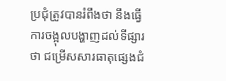ប្រជុំត្រូវបានរំពឹងថា នឹងធ្វើការចង្អុលបង្ហាញដល់ទីផ្សារថា ជម្រើសសារធាតុផ្សេងជំ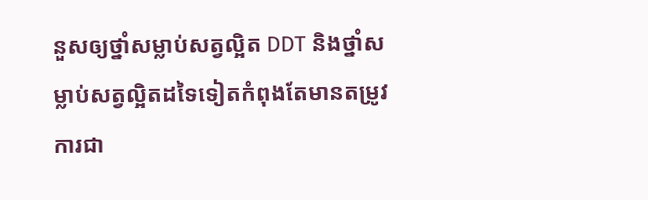នួសឲ្យថ្នាំសម្លាប់សត្វល្អិត DDT និងថ្នាំសម្លាប់សត្វល្អិតដទៃទៀតកំពុងតែមានតម្រូវការជា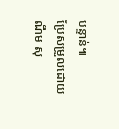បន្ទាន់៕
ប្រែសម្រួលដោយ ណឹម សុ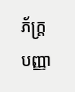ភ័ក្រ្តបញ្ញា